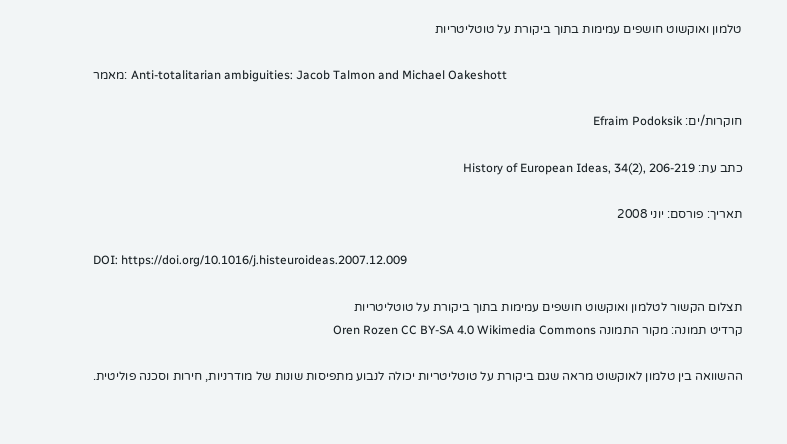טלמון ואוקשוט חושפים עמימות בתוך ביקורת על טוטליטריות

מאמר: Anti-totalitarian ambiguities: Jacob Talmon and Michael Oakeshott

חוקרות/ים: Efraim Podoksik

כתב עת: History of European Ideas, 34(2), 206-219

תאריך: פורסם: יוני 2008

DOI: https://doi.org/10.1016/j.histeuroideas.2007.12.009

תצלום הקשור לטלמון ואוקשוט חושפים עמימות בתוך ביקורת על טוטליטריות
קרדיט תמונה: מקור התמונה Oren Rozen CC BY-SA 4.0 Wikimedia Commons

ההשוואה בין טלמון לאוקשוט מראה שגם ביקורת על טוטליטריות יכולה לנבוע מתפיסות שונות של מודרניות, חירות וסכנה פוליטית.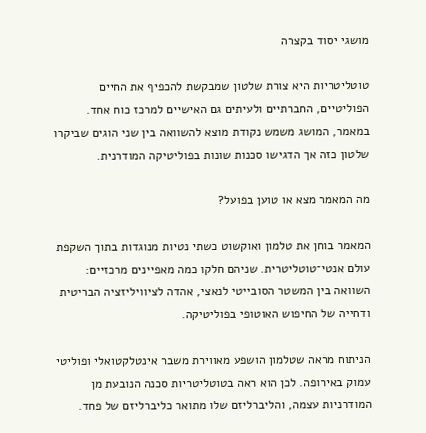מושגי יסוד בקצרה

טוטליטריות היא צורת שלטון שמבקשת להכפיף את החיים הפוליטיים, החברתיים ולעיתים גם האישיים למרכז כוח אחד. במאמר, המושג משמש נקודת מוצא להשוואה בין שני הוגים שביקרו שלטון כזה אך הדגישו סכנות שונות בפוליטיקה המודרנית.

מה המאמר מצא או טוען בפועל?

המאמר בוחן את טלמון ואוקשוט כשתי נטיות מנוגדות בתוך השקפת עולם אנטי־טוטליטרית. שניהם חלקו כמה מאפיינים מרכזיים: השוואה בין המשטר הסובייטי לנאצי, אהדה לציוויליזציה הבריטית ודחייה של החיפוש האוטופי בפוליטיקה.

הניתוח מראה שטלמון הושפע מאווירת משבר אינטלקטואלי ופוליטי עמוק באירופה. לכן הוא ראה בטוטליטריות סכנה הנובעת מן המודרניות עצמה, והליברליזם שלו מתואר כליברליזם של פחד.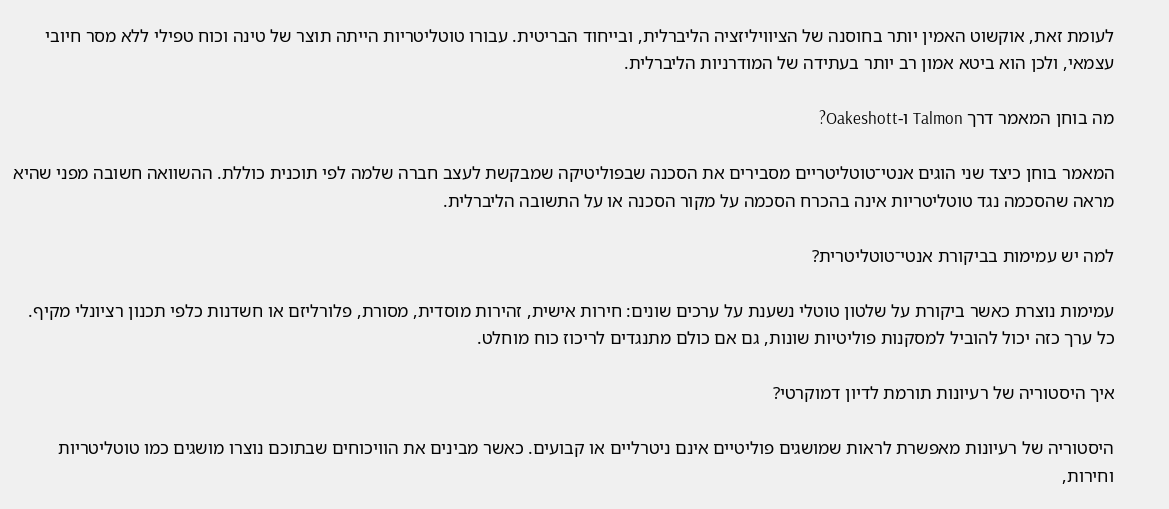לעומת זאת, אוקשוט האמין יותר בחוסנה של הציוויליזציה הליברלית, ובייחוד הבריטית. עבורו טוטליטריות הייתה תוצר של טינה וכוח טפילי ללא מסר חיובי עצמאי, ולכן הוא ביטא אמון רב יותר בעתידה של המודרניות הליברלית.

מה בוחן המאמר דרך Talmon ו-Oakeshott?

המאמר בוחן כיצד שני הוגים אנטי־טוטליטריים מסבירים את הסכנה שבפוליטיקה שמבקשת לעצב חברה שלמה לפי תוכנית כוללת. ההשוואה חשובה מפני שהיא מראה שהסכמה נגד טוטליטריות אינה בהכרח הסכמה על מקור הסכנה או על התשובה הליברלית.

למה יש עמימות בביקורת אנטי־טוטליטרית?

עמימות נוצרת כאשר ביקורת על שלטון טוטלי נשענת על ערכים שונים: חירות אישית, זהירות מוסדית, מסורת, פלורליזם או חשדנות כלפי תכנון רציונלי מקיף. כל ערך כזה יכול להוביל למסקנות פוליטיות שונות, גם אם כולם מתנגדים לריכוז כוח מוחלט.

איך היסטוריה של רעיונות תורמת לדיון דמוקרטי?

היסטוריה של רעיונות מאפשרת לראות שמושגים פוליטיים אינם ניטרליים או קבועים. כאשר מבינים את הוויכוחים שבתוכם נוצרו מושגים כמו טוטליטריות וחירות,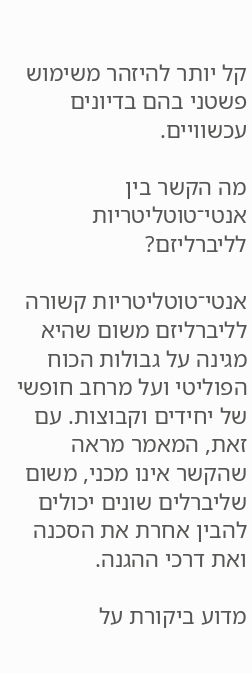קל יותר להיזהר משימוש פשטני בהם בדיונים עכשוויים.

מה הקשר בין אנטי־טוטליטריות לליברליזם?

אנטי־טוטליטריות קשורה לליברליזם משום שהיא מגינה על גבולות הכוח הפוליטי ועל מרחב חופשי של יחידים וקבוצות. עם זאת, המאמר מראה שהקשר אינו מכני, משום שליברלים שונים יכולים להבין אחרת את הסכנה ואת דרכי ההגנה.

מדוע ביקורת על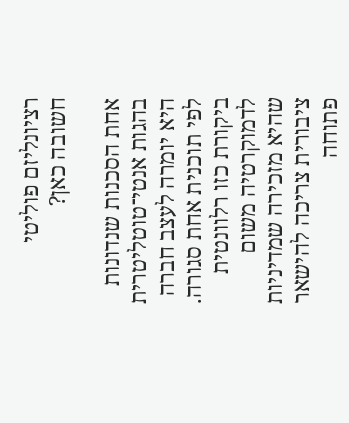רציונליזם פוליטי חשובה כאן?

אחת הסכנות שנדונות בהגות אנטי־טוטליטרית היא יומרה לעצב חברה לפי תוכנית אחת סגורה. ביקורת כזו רלוונטית לדמוקרטיה משום שהיא מזכירה שמדיניות ציבורית צריכה להישאר פתוחה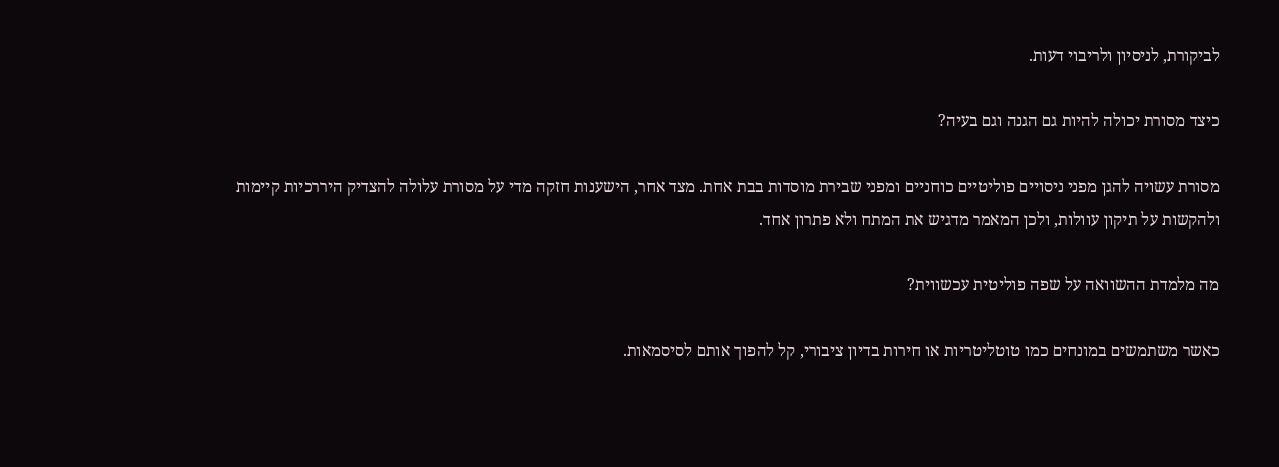לביקורת, לניסיון ולריבוי דעות.

כיצד מסורת יכולה להיות גם הגנה וגם בעיה?

מסורת עשויה להגן מפני ניסויים פוליטיים כוחניים ומפני שבירת מוסדות בבת אחת. מצד אחר, הישענות חזקה מדי על מסורת עלולה להצדיק היררכיות קיימות ולהקשות על תיקון עוולות, ולכן המאמר מדגיש את המתח ולא פתרון אחד.

מה מלמדת ההשוואה על שפה פוליטית עכשווית?

כאשר משתמשים במונחים כמו טוטליטריות או חירות בדיון ציבורי, קל להפוך אותם לסיסמאות.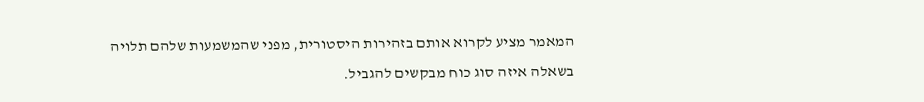המאמר מציע לקרוא אותם בזהירות היסטורית, מפני שהמשמעות שלהם תלויה בשאלה איזה סוג כוח מבקשים להגביל.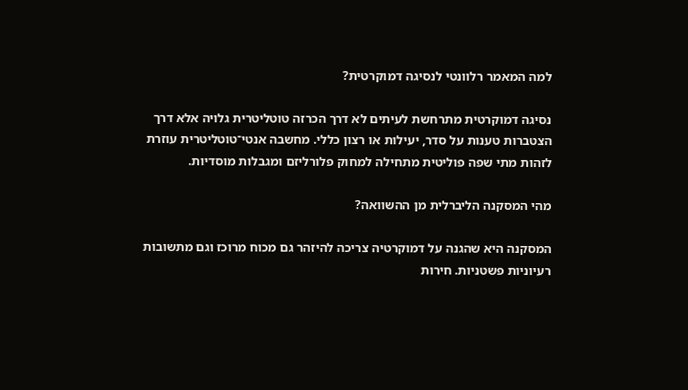למה המאמר רלוונטי לנסיגה דמוקרטית?

נסיגה דמוקרטית מתרחשת לעיתים לא דרך הכרזה טוטליטרית גלויה אלא דרך הצטברות טענות על סדר, יעילות או רצון כללי. מחשבה אנטי־טוטליטרית עוזרת לזהות מתי שפה פוליטית מתחילה למחוק פלורליזם ומגבלות מוסדיות.

מהי המסקנה הליברלית מן ההשוואה?

המסקנה היא שהגנה על דמוקרטיה צריכה להיזהר גם מכוח מרוכז וגם מתשובות רעיוניות פשטניות. חירות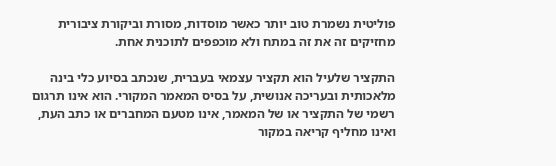פוליטית נשמרת טוב יותר כאשר מוסדות, מסורת וביקורת ציבורית מחזיקים זה את זה במתח ולא מוכפפים לתוכנית אחת.

התקציר שלעיל הוא תקציר עצמאי בעברית, שנכתב בסיוע כלי בינה מלאכותית ובעריכה אנושית, על בסיס המאמר המקורי. הוא אינו תרגום רשמי של התקציר או של המאמר, אינו מטעם המחברים או כתב העת, ואינו מחליף קריאה במקור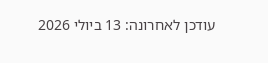עודכן לאחרונה: 13 ביולי 2026